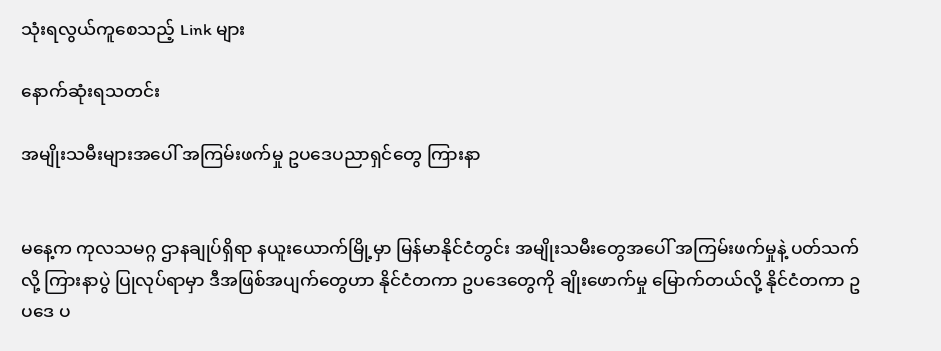သုံးရလွယ်ကူစေသည့် Link များ

နောက်ဆုံးရသတင်း

အမျိုးသမီးများအပေါ် အကြမ်းဖက်မှု ဥပဒေပညာရှင်တွေ ကြားနာ


မနေ့က ကုလသမဂ္ဂ ဌာနချုပ်ရှိရာ နယူးယောက်မြို့မှာ မြန်မာနိုင်ငံတွင်း အမျိုးသမီးတွေအပေါ် အကြမ်းဖက်မှုနဲ့ ပတ်သက်လို့ ကြားနာပွဲ ပြုလုပ်ရာမှာ ဒီအဖြစ်အပျက်တွေဟာ နိုင်ငံတကာ ဥပဒေတွေကို ချိုးဖောက်မှု မြောက်တယ်လို့ နိုင်ငံတကာ ဥပဒေ ပ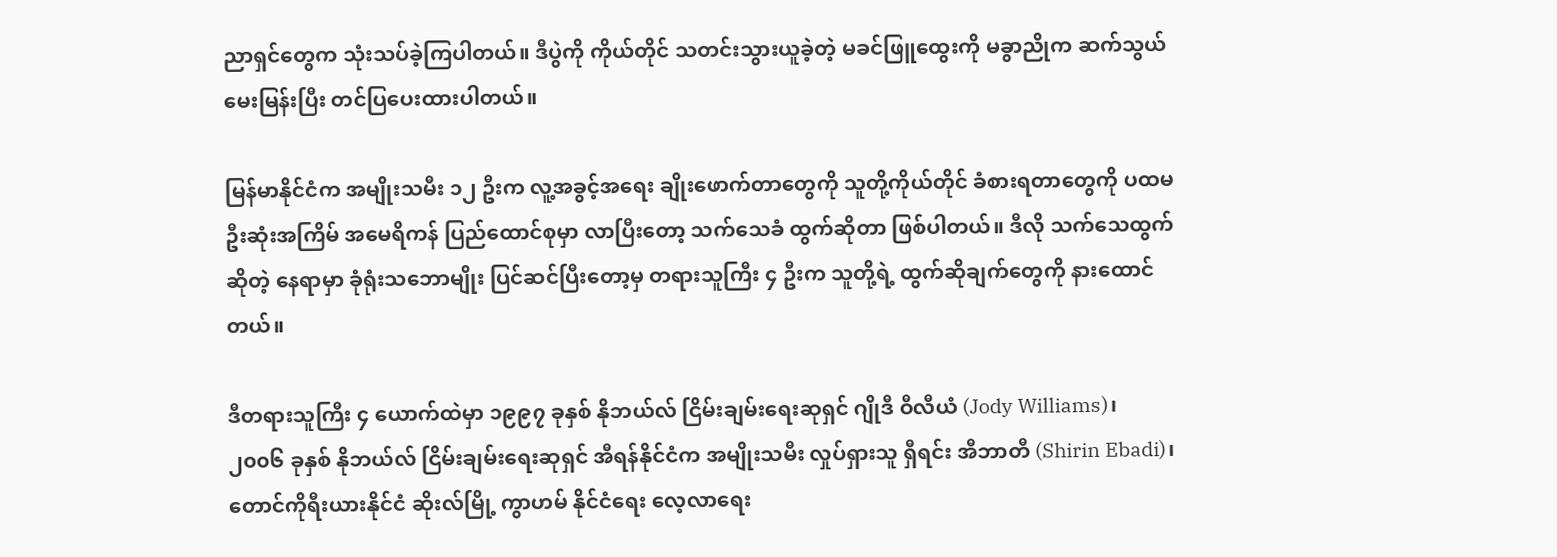ညာရှင်တွေက သုံးသပ်ခဲ့ကြပါတယ်။ ဒီပွဲကို ကိုယ်တိုင် သတင်းသွားယူခဲ့တဲ့ မခင်ဖြူထွေးကို မခွာညိုက ဆက်သွယ်မေးမြန်းပြီး တင်ပြပေးထားပါတယ်။

မြန်မာနိုင်ငံက အမျိုးသမီး ၁၂ ဦးက လူ့အခွင့်အရေး ချိုးဖောက်တာတွေကို သူတို့ကိုယ်တိုင် ခံစားရတာတွေကို ပထမဦးဆုံးအကြိမ် အမေရိကန် ပြည်ထောင်စုမှာ လာပြီးတော့ သက်သေခံ ထွက်ဆိုတာ ဖြစ်ပါတယ်။ ဒီလို သက်သေထွက်ဆိုတဲ့ နေရာမှာ ခုံရုံးသဘောမျိုး ပြင်ဆင်ပြီးတော့မှ တရားသူကြီး ၄ ဦးက သူတို့ရဲ့ ထွက်ဆိုချက်တွေကို နားထောင်တယ်။

ဒီတရားသူကြီး ၄ ယောက်ထဲမှာ ၁၉၉၇ ခုနှစ် နိုဘယ်လ် ငြိမ်းချမ်းရေးဆုရှင် ဂျိုဒီ ဝီလီယံ (Jody Williams)၊ ၂၀၀၆ ခုနှစ် နိုဘယ်လ် ငြိမ်းချမ်းရေးဆုရှင် အီရန်နိုင်ငံက အမျိုးသမီး လှုပ်ရှားသူ ရှီရင်း အီဘာတီ (Shirin Ebadi)၊ တောင်ကိုရီးယားနိုင်ငံ ဆိုးလ်မြို့ ကွာဟမ် နိုင်ငံရေး လေ့လာရေး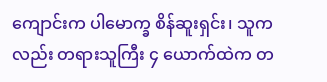ကျောင်းက ပါမောက္ခ စိန်ဆူးရှင်း၊ သူကလည်း တရားသူကြီး ၄ ယောက်ထဲက တ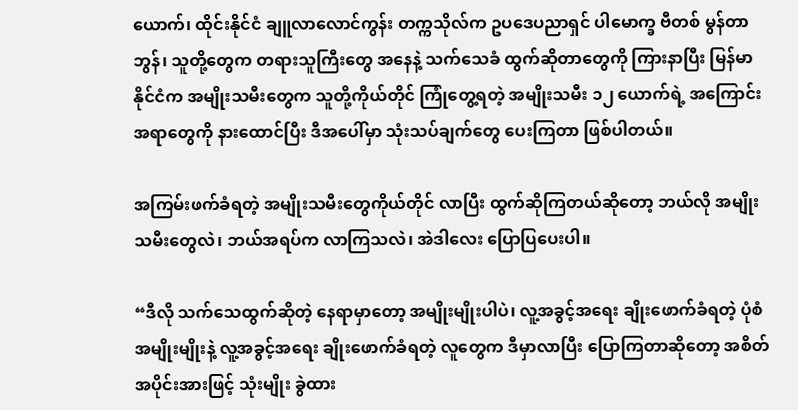ယောက်၊ ထိုင်းနိုင်ငံ ချူလာလောင်ကွန်း တက္ကသိုလ်က ဥပဒေပညာရှင် ပါမောက္ခ ဗီတစ် မွန်တာဘွန်၊ သူတို့တွေက တရားသူကြီးတွေ အနေနဲ့ သက်သေခံ ထွက်ဆိုတာတွေကို ကြားနာပြီး မြန်မာနိုင်ငံက အမျိုးသမီးတွေက သူတို့ကိုယ်တိုင် ကြုံတွေ့ရတဲ့ အမျိုးသမီး ၁၂ ယောက်ရဲ့ အကြောင်းအရာတွေကို နားထောင်ပြီး ဒီအပေါ်မှာ သုံးသပ်ချက်တွေ ပေးကြတာ ဖြစ်ပါတယ်။

အကြမ်းဖက်ခံရတဲ့ အမျိုးသမီးတွေကိုယ်တိုင် လာပြီး ထွက်ဆိုကြတယ်ဆိုတော့ ဘယ်လို အမျိုးသမီးတွေလဲ၊ ဘယ်အရပ်က လာကြသလဲ၊ အဲဒါလေး ပြောပြပေးပါ။

“ဒီလို သက်သေထွက်ဆိုတဲ့ နေရာမှာတော့ အမျိုးမျိုးပါပဲ၊ လူ့အခွင့်အရေး ချိုးဖောက်ခံရတဲ့ ပုံစံ အမျိုးမျိုးနဲ့ လူ့အခွင့်အရေး ချိုးဖောက်ခံရတဲ့ လူတွေက ဒီမှာလာပြီး ပြောကြတာဆိုတော့ အစိတ်အပိုင်းအားဖြင့် သုံးမျိုး ခွဲထား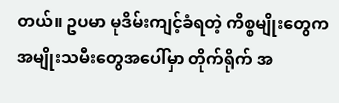တယ်။ ဥပမာ မုဒိမ်းကျင့်ခံရတဲ့ ကိစ္စမျိုးတွေက အမျိုးသမီးတွေအပေါ်မှာ တိုက်ရိုက် အ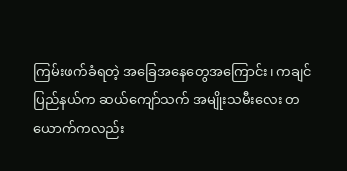ကြမ်းဖက်ခံရတဲ့ အခြေအနေတွေအကြောင်း၊ ကချင်ပြည်နယ်က ဆယ်ကျော်သက် အမျိုးသမီးလေး တယောက်ကလည်း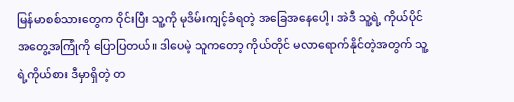မြန်မာစစ်သားတွေက ဝိုင်းပြီး သူ့ကို မုဒိမ်းကျင့်ခံရတဲ့ အခြေအနေပေါ့၊ အဲဒီ သူ့ရဲ့ ကိုယ်ပိုင် အတွေ့အကြုံကို ပြောပြတယ်။ ဒါပေမဲ့ သူကတော့ ကိုယ်တိုင် မလာရောက်နိုင်တဲ့အတွက် သူ့ရဲ့ကိုယ်စား ဒီမှာရှိတဲ့ တ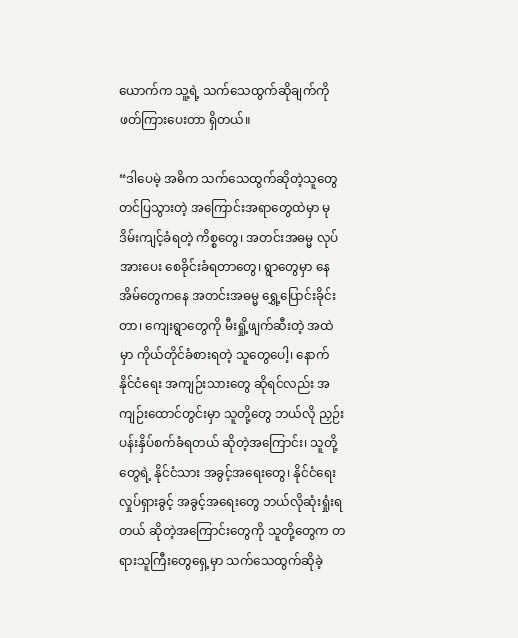ယောက်က သူ့ရဲ့ သက်သေထွက်ဆိုချက်ကို ဖတ်ကြားပေးတာ ရှိတယ်။

“ဒါပေမဲ့ အဓိက သက်သေထွက်ဆိုတဲ့သူတွေ တင်ပြသွားတဲ့ အကြောင်းအရာတွေထဲမှာ မုဒိမ်းကျင့်ခံရတဲ့ ကိစ္စတွေ၊ အတင်းအဓမ္မ လုပ်အားပေး စေခိုင်းခံရတာတွေ၊ ရွာတွေမှာ နေအိမ်တွေကနေ အတင်းအဓမ္မ ရွှေ့ပြောင်းခိုင်းတာ၊ ကျေးရွာတွေကို မီးရှို့ဖျက်ဆီးတဲ့ အထဲမှာ ကိုယ်တိုင်ခံစားရတဲ့ သူတွေပေါ့၊ နောက် နိုင်ငံရေး အကျဉ်းသားတွေ ဆိုရင်လည်း အကျဉ်းထောင်တွင်းမှာ သူတို့တွေ ဘယ်လို ညှဉ်းပန်းနှိပ်စက်ခံရတယ် ဆိုတဲ့အကြောင်း၊ သူတို့တွေရဲ့ နိုင်ငံသား အခွင့်အရေးတွေ၊ နိုင်ငံရေး လှုပ်ရှားခွင့် အခွင့်အရေးတွေ ဘယ်လိုဆုံးရှုံးရတယ် ဆိုတဲ့အကြောင်းတွေကို သူတို့တွေက တရားသူကြီးတွေရှေ့မှာ သက်သေထွက်ဆိုခဲ့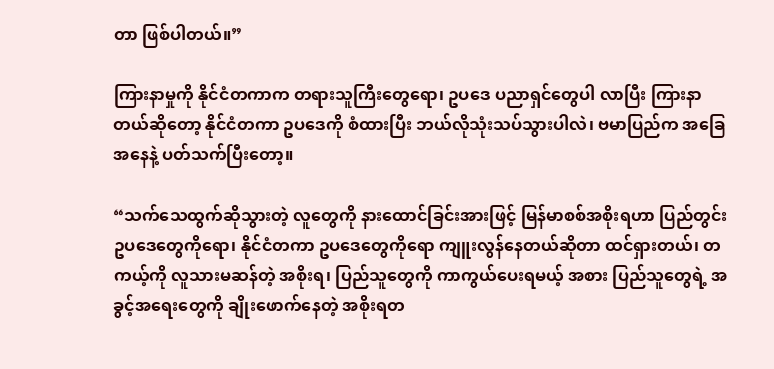တာ ဖြစ်ပါတယ်။”

ကြားနာမှုကို နိုင်ငံတကာက တရားသူကြီးတွေရော၊ ဥပဒေ ပညာရှင်တွေပါ လာပြီး ကြားနာတယ်ဆိုတော့ နိုင်ငံတကာ ဥပဒေကို စံထားပြီး ဘယ်လိုသုံးသပ်သွားပါလဲ၊ ဗမာပြည်က အခြေအနေနဲ့ ပတ်သက်ပြီးတော့။

“သက်သေထွက်ဆိုသွားတဲ့ လူတွေကို နားထောင်ခြင်းအားဖြင့် မြန်မာစစ်အစိုးရဟာ ပြည်တွင်း ဥပဒေတွေကိုရော၊ နိုင်ငံတကာ ဥပဒေတွေကိုရော ကျူးလွန်နေတယ်ဆိုတာ ထင်ရှားတယ်၊ တကယ့်ကို လူသားမဆန်တဲ့ အစိုးရ၊ ပြည်သူတွေကို ကာကွယ်ပေးရမယ့် အစား ပြည်သူတွေရဲ့ အခွင့်အရေးတွေကို ချိုးဖောက်နေတဲ့ အစိုးရတ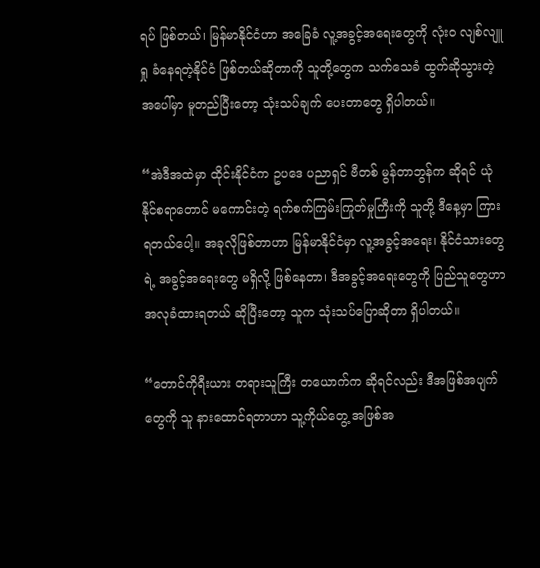ရပ် ဖြစ်တယ်၊ မြန်မာနိုင်ငံဟာ အခြေခံ လူ့အခွင့်အရေးတွေကို လုံး၀ လျစ်လျူရှု ခံနေရတဲ့နိုင်ငံ ဖြစ်တယ်ဆိုတာကို သူတို့တွေက သက်သေခံ ထွက်ဆိုသွားတဲ့ အပေါ်မှာ မူတည်ပြီးတော့ သုံးသပ်ချက် ပေးတာတွေ ရှိပါတယ်။

“အဲဒီအထဲမှာ ထိုင်းနိုင်ငံက ဥပဒေ ပညာရှင် ဗီတစ် မွန်တာဘွန်က ဆိုရင် ယုံနိုင်စရာတောင် မကောင်းတဲ့ ရက်စက်ကြမ်းကြုတ်မှုကြီးကို သူတို့ ဒီနေ့မှာ ကြားရတယ်ပေါ့။ အခုလိုဖြစ်တာဟာ မြန်မာနိုင်ငံမှာ လူ့အခွင့်အရေး၊ နိုင်ငံသားတွေရဲ့ အခွင့်အရေးတွေ မရှိလို့ ဖြစ်နေတာ၊ ဒီအခွင့်အရေးတွေကို ပြည်သူတွေဟာ အလုခံထားရတယ် ဆိုပြီးတော့ သူက သုံးသပ်ပြောဆိုတာ ရှိပါတယ်။

“တောင်ကိုရီးယား တရားသူကြီး တယောက်က ဆိုရင်လည်း ဒီအဖြစ်အပျက်တွေကို သူ နားထောင်ရတာဟာ သူ့ကိုယ်တွေ့ အဖြစ်အ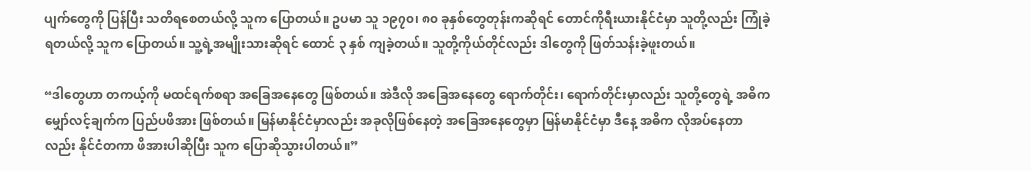ပျက်တွေကို ပြန်ပြီး သတိရစေတယ်လို့ သူက ပြောတယ်။ ဥပမာ သူ ၁၉၇၀၊ ၈၀ ခုနှစ်တွေတုန်းကဆိုရင် တောင်ကိုရီးယားနိုင်ငံမှာ သူတို့လည်း ကြုံခဲ့ရတယ်လို့ သူက ပြောတယ်။ သူ့ရဲ့အမျိုးသားဆိုရင် ထောင် ၃ နှစ် ကျခဲ့တယ်။ သူတို့ကိုယ်တိုင်လည်း ဒါတွေကို ဖြတ်သန်းခဲ့ဖူးတယ်။

“ဒါတွေဟာ တကယ့်ကို မထင်ရက်စရာ အခြေအနေတွေ ဖြစ်တယ်။ အဲဒီလို အခြေအနေတွေ ရောက်တိုင်း၊ ရောက်တိုင်းမှာလည်း သူတို့တွေရဲ့ အဓိက မျှော်လင့်ချက်က ပြည်ပဖိအား ဖြစ်တယ်။ မြန်မာနိုင်ငံမှာလည်း အခုလိုဖြစ်နေတဲ့ အခြေအနေတွေမှာ မြန်မာနိုင်ငံမှာ ဒီနေ့ အဓိက လိုအပ်နေတာလည်း နိုင်ငံတကာ ဖိအားပါဆိုပြီး သူက ပြောဆိုသွားပါတယ်။”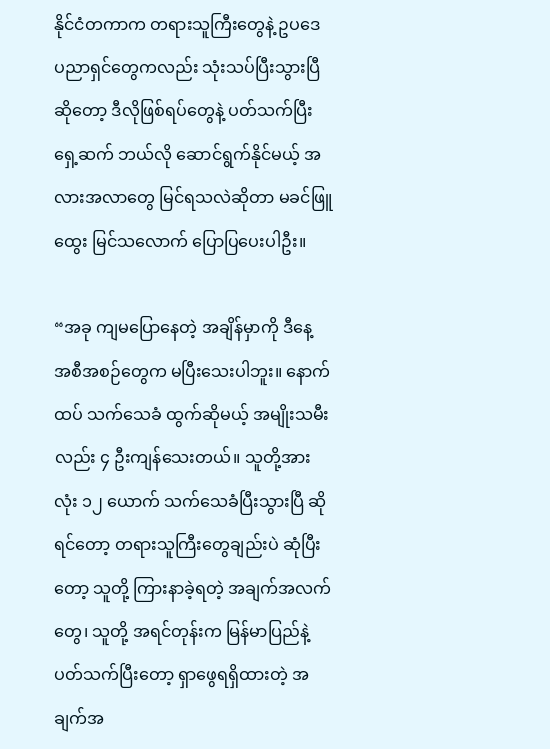နိုင်ငံတကာက တရားသူကြီးတွေနဲ့ ဥပဒေ ပညာရှင်တွေကလည်း သုံးသပ်ပြီးသွားပြီဆိုတော့ ဒီလိုဖြစ်ရပ်တွေနဲ့ ပတ်သက်ပြီး ရှေ့ဆက် ဘယ်လို ဆောင်ရွက်နိုင်မယ့် အလားအလာတွေ မြင်ရသလဲဆိုတာ မခင်ဖြူထွေး မြင်သလောက် ပြောပြပေးပါဦး။

“အခု ကျမပြောနေတဲ့ အချိန်မှာကို ဒီနေ့ အစီအစဉ်တွေက မပြီးသေးပါဘူး။ နောက်ထပ် သက်သေခံ ထွက်ဆိုမယ့် အမျိုးသမီးလည်း ၄ ဦးကျန်သေးတယ်။ သူတို့အားလုံး ၁၂ ယောက် သက်သေခံပြီးသွားပြီ ဆိုရင်တော့ တရားသူကြီးတွေချည်းပဲ ဆုံပြီးတော့ သူတို့ ကြားနာခဲ့ရတဲ့ အချက်အလက်တွေ၊ သူတို့ အရင်တုန်းက မြန်မာပြည်နဲ့ ပတ်သက်ပြီးတော့ ရှာဖွေရရှိထားတဲ့ အချက်အ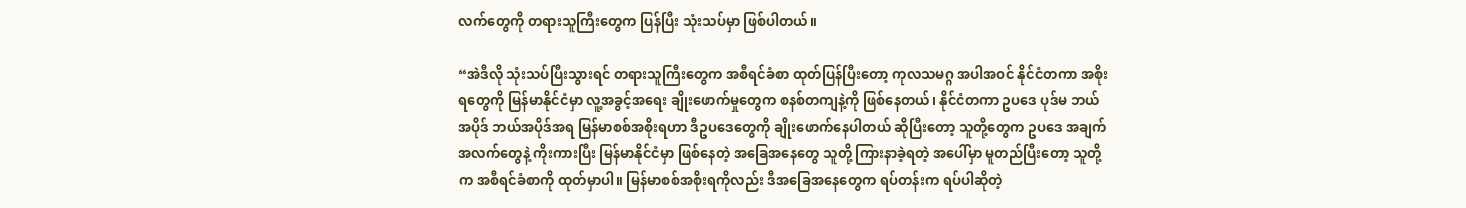လက်တွေကို တရားသူကြီးတွေက ပြန်ပြီး သုံးသပ်မှာ ဖြစ်ပါတယ်။

“အဲဒီလို သုံးသပ်ပြီးသွားရင် တရားသူကြီးတွေက အစီရင်ခံစာ ထုတ်ပြန်ပြီးတော့ ကုလသမဂ္ဂ အပါအဝင် နိုင်ငံတကာ အစိုးရတွေကို မြန်မာနိုင်ငံမှာ လူ့အခွင့်အရေး ချိုးဖောက်မှုတွေက စနစ်တကျနဲ့ကို ဖြစ်နေတယ်၊ နိုင်ငံတကာ ဥပဒေ ပုဒ်မ ဘယ်အပိုဒ် ဘယ်အပိုဒ်အရ မြန်မာစစ်အစိုးရဟာ ဒီဥပဒေတွေကို ချိုးဖောက်နေပါတယ် ဆိုပြီးတော့ သူတို့တွေက ဥပဒေ အချက်အလက်တွေနဲ့ ကိုးကားပြီး မြန်မာနိုင်ငံမှာ ဖြစ်နေတဲ့ အခြေအနေတွေ သူတို့ ကြားနာခဲ့ရတဲ့ အပေါ်မှာ မူတည်ပြီးတော့ သူတို့က အစီရင်ခံစာကို ထုတ်မှာပါ။ မြန်မာစစ်အစိုးရကိုလည်း ဒီအခြေအနေတွေက ရပ်တန်းက ရပ်ပါဆိုတဲ့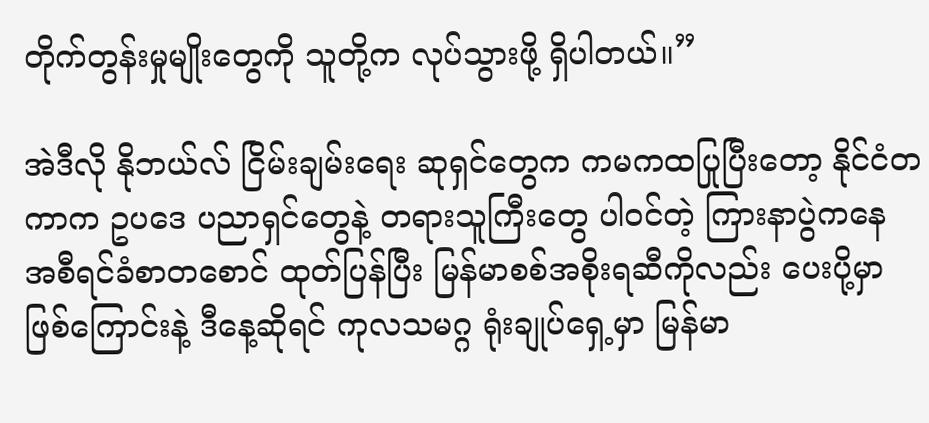တိုက်တွန်းမှုမျိုးတွေကို သူတို့က လုပ်သွားဖို့ ရှိပါတယ်။”

အဲဒီလို နိုဘယ်လ် ငြိမ်းချမ်းရေး ဆုရှင်တွေက ကမကထပြုပြီးတော့ နိုင်ငံတကာက ဥပဒေ ပညာရှင်တွေနဲ့ တရားသူကြီးတွေ ပါဝင်တဲ့ ကြားနာပွဲကနေ အစီရင်ခံစာတစောင် ထုတ်ပြန်ပြီး မြန်မာစစ်အစိုးရဆီကိုလည်း ပေးပို့မှာ ဖြစ်ကြောင်းနဲ့ ဒီနေ့ဆိုရင် ကုလသမဂ္ဂ ရုံးချုပ်ရှေ့မှာ မြန်မာ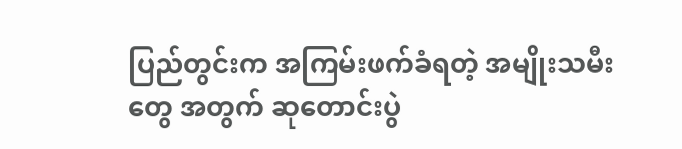ပြည်တွင်းက အကြမ်းဖက်ခံရတဲ့ အမျိုးသမီးတွေ အတွက် ဆုတောင်းပွဲ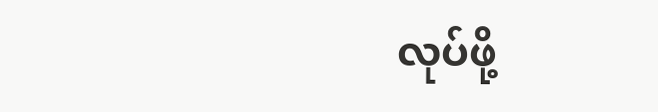လုပ်ဖို့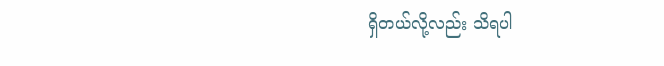ရှိတယ်လို့လည်း သိရပါ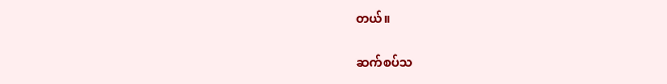တယ်။

ဆက်စပ်သ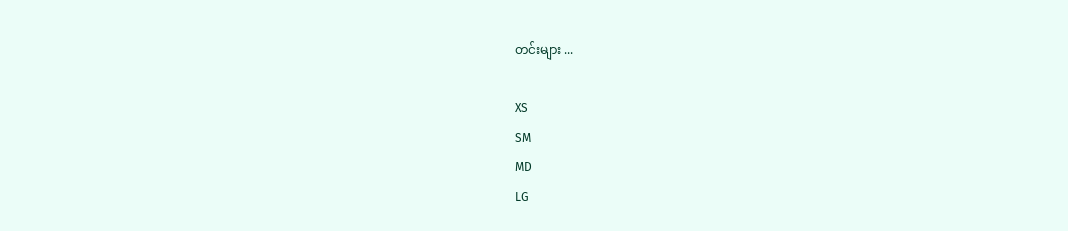တင်းများ ...

XS
SM
MD
LG